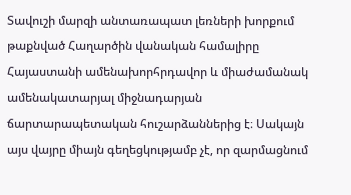Տավուշի մարզի անտառապատ լեռների խորքում թաքնված Հաղարծին վանական համալիրը Հայաստանի ամենախորհրդավոր և միաժամանակ ամենակատարյալ միջնադարյան ճարտարապետական հուշարձաններից է։ Սակայն այս վայրը միայն գեղեցկությամբ չէ, որ զարմացնում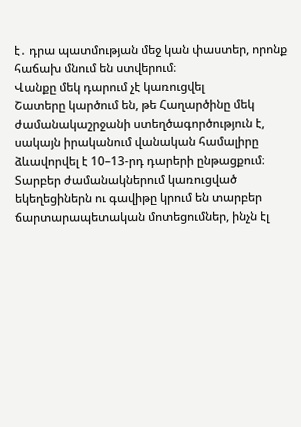է․ դրա պատմության մեջ կան փաստեր, որոնք հաճախ մնում են ստվերում։
Վանքը մեկ դարում չէ կառուցվել
Շատերը կարծում են, թե Հաղարծինը մեկ ժամանակաշրջանի ստեղծագործություն է, սակայն իրականում վանական համալիրը ձևավորվել է 10–13-րդ դարերի ընթացքում։ Տարբեր ժամանակներում կառուցված եկեղեցիներն ու գավիթը կրում են տարբեր ճարտարապետական մոտեցումներ, ինչն էլ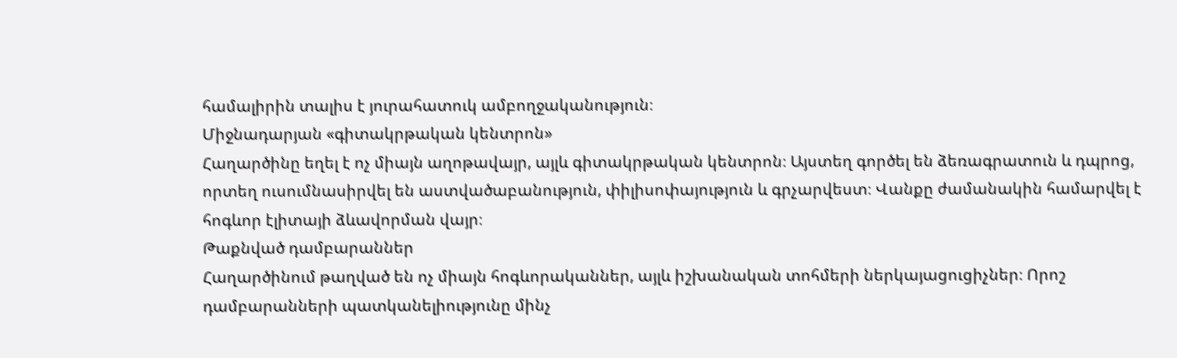համալիրին տալիս է յուրահատուկ ամբողջականություն։
Միջնադարյան «գիտակրթական կենտրոն»
Հաղարծինը եղել է ոչ միայն աղոթավայր, այլև գիտակրթական կենտրոն։ Այստեղ գործել են ձեռագրատուն և դպրոց, որտեղ ուսումնասիրվել են աստվածաբանություն, փիլիսոփայություն և գրչարվեստ։ Վանքը ժամանակին համարվել է հոգևոր էլիտայի ձևավորման վայր։
Թաքնված դամբարաններ
Հաղարծինում թաղված են ոչ միայն հոգևորականներ, այլև իշխանական տոհմերի ներկայացուցիչներ։ Որոշ դամբարանների պատկանելիությունը մինչ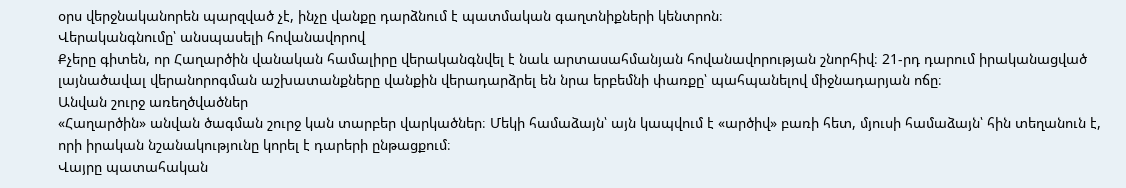օրս վերջնականորեն պարզված չէ, ինչը վանքը դարձնում է պատմական գաղտնիքների կենտրոն։
Վերականգնումը՝ անսպասելի հովանավորով
Քչերը գիտեն, որ Հաղարծին վանական համալիրը վերականգնվել է նաև արտասահմանյան հովանավորության շնորհիվ։ 21-րդ դարում իրականացված լայնածավալ վերանորոգման աշխատանքները վանքին վերադարձրել են նրա երբեմնի փառքը՝ պահպանելով միջնադարյան ոճը։
Անվան շուրջ առեղծվածներ
«Հաղարծին» անվան ծագման շուրջ կան տարբեր վարկածներ։ Մեկի համաձայն՝ այն կապվում է «արծիվ» բառի հետ, մյուսի համաձայն՝ հին տեղանուն է, որի իրական նշանակությունը կորել է դարերի ընթացքում։
Վայրը պատահական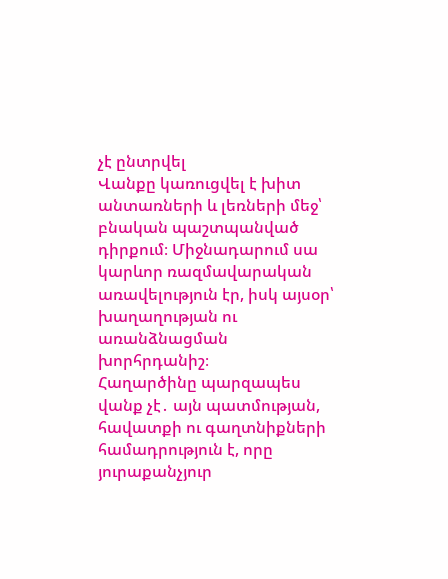չէ ընտրվել
Վանքը կառուցվել է խիտ անտառների և լեռների մեջ՝ բնական պաշտպանված դիրքում։ Միջնադարում սա կարևոր ռազմավարական առավելություն էր, իսկ այսօր՝ խաղաղության ու առանձնացման խորհրդանիշ։
Հաղարծինը պարզապես վանք չէ․ այն պատմության, հավատքի ու գաղտնիքների համադրություն է, որը յուրաքանչյուր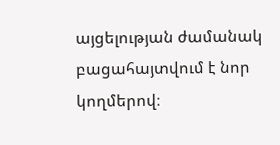այցելության ժամանակ բացահայտվում է նոր կողմերով։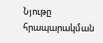Նյութը հրապարակման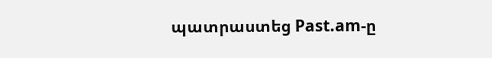պատրաստեց Past.am-ը